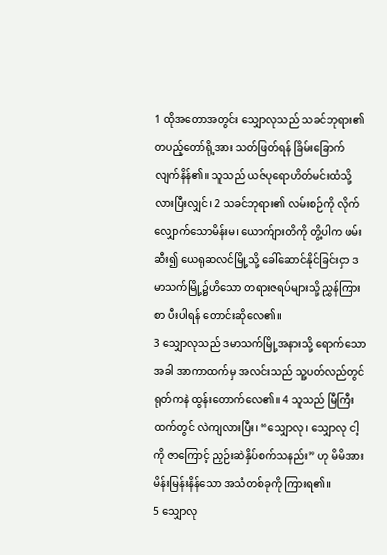1 ထိုအတောအတွင်း သျှောလုသည် သခင်ဘုရား၏တပည့်တော်ရို့အား သတ်ဖြတ်ရန် ခြိမ်းခြောက်လျက်နိန်၏။ သူသည် ယဇ်ပုရောဟိတ်မင်းထံသို့ လားပြီးလျှင်၊ 2 သခင်ဘုရား၏ လမ်းစဉ်ကို လိုက်လျှောက်သောမိန်းမ၊ ယောက်ျားတိကို တွိ့ပါက ဖမ်းဆီး၍ ယေရုဆလင်မြို့သို့ ခေါ်ဆောင်နိုင်ခြင်းငှာ ဒမာသက်မြို့၌ဟိသော တရားဇရပ်များသို့ ညွှန်ကြားစာ ပီးပါရန် တောင်းဆိုလေ၏။
3 သျှောလုသည် ဒမာသက်မြို့အနားသို့ ရောက်သောအခါ အာကာထက်မှ အလင်းသည် သူ့ပတ်လည်တွင် ရုတ်ကနဲ ထွန်းတောက်လေ၏။ 4 သူသည် မြီကြီးထက်တွင် လဲကျလားပြီး၊ “သျှောလု၊ သျှောလု ငါ့ကို ဇာကြောင့် ညှဉ်းဆဲနှိပ်စက်သနည်း” ဟု မိမိအား မိန်းမြန်းနိန်သော အသံတစ်ခုကို ကြားရ၏။
5 သျှောလု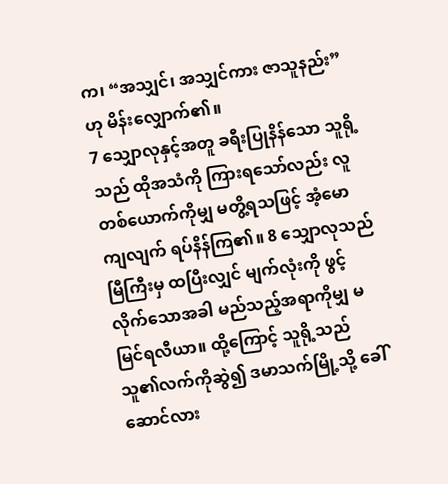က၊ “အသျှင်၊ အသျှင်ကား ဇာသူနည်း” ဟု မိန်းလျှောက်၏။
7 သျှောလုနှင့်အတူ ခရီးပြုနိန်သော သူရို့သည် ထိုအသံကို ကြားရသော်လည်း လူတစ်ယောက်ကိုမျှ မတွိ့ရသဖြင့် အံ့မောကျလျက် ရပ်နိန်ကြ၏။ 8 သျှောလုသည် မြီကြီးမှ ထပြီးလျှင် မျက်လုံးကို ဖွင့်လိုက်သောအခါ မည်သည့်အရာကိုမျှ မမြင်ရလီယာ။ ထို့ကြောင့် သူရို့သည် သူ၏လက်ကိုဆွဲ၍ ဒမာသက်မြို့သို့ ခေါ်ဆောင်လား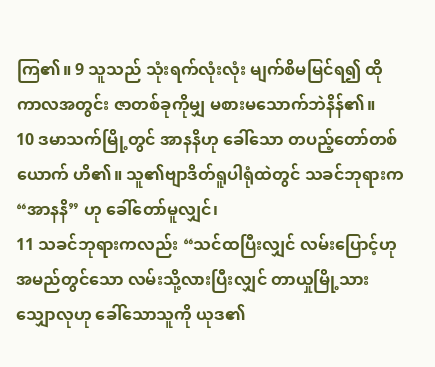ကြ၏။ 9 သူသည် သုံးရက်လုံးလုံး မျက်စိမမြင်ရ၍ ထိုကာလအတွင်း ဇာတစ်ခုကိုမျှ မစားမသောက်ဘဲနိန်၏။
10 ဒမာသက်မြို့တွင် အာနနိဟု ခေါ်သော တပည့်တော်တစ်ယောက် ဟိ၏။ သူ၏ဗျာဒိတ်ရူပါရုံထဲတွင် သခင်ဘုရားက “အာနနိ” ဟု ခေါ်တော်မူလျှင်၊
11 သခင်ဘုရားကလည်း “သင်ထပြီးလျှင် လမ်းပြောင့်ဟု အမည်တွင်သော လမ်းသို့လားပြီးလျှင် တာယှုမြို့သား သျှောလုဟု ခေါ်သောသူကို ယုဒ၏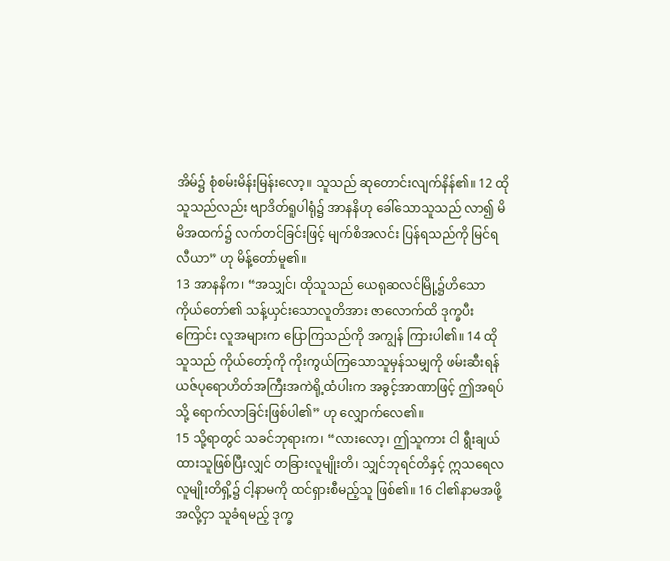အိမ်၌ စုံစမ်းမိန်းမြန်းလော့။ သူသည် ဆုတောင်းလျက်နိန်၏။ 12 ထိုသူသည်လည်း ဗျာဒိတ်ရူပါရုံ၌ အာနနိဟု ခေါ်သောသူသည် လာ၍ မိမိအထက်၌ လက်တင်ခြင်းဖြင့် မျက်စိအလင်း ပြန်ရသည်ကို မြင်ရလီယာ” ဟု မိန့်တော်မူ၏။
13 အာနနိက၊ “အသျှင်၊ ထိုသူသည် ယေရုဆလင်မြို့၌ဟိသော ကိုယ်တော်၏ သန့်ယှင်းသောလူတိအား ဇာလောက်ထိ ဒုက္ခပီးကြောင်း လူအများက ပြောကြသည်ကို အကျွန် ကြားပါ၏။ 14 ထိုသူသည် ကိုယ်တော့်ကို ကိုးကွယ်ကြသောသူမှန်သမျှကို ဖမ်းဆီးရန် ယဇ်ပုရောဟိတ်အကြီးအကဲရို့ထံပါးက အခွင့်အာဏာဖြင့် ဤအရပ်သို့ ရောက်လာခြင်းဖြစ်ပါ၏” ဟု လျှောက်လေ၏။
15 သို့ရာတွင် သခင်ဘုရားက၊ “လားလော့၊ ဤသူကား ငါ ရွီးချယ်ထားသူဖြစ်ပြီးလျှင် တခြားလူမျိုးတိ၊ သျှင်ဘုရင်တိနှင့် ဣသရေလလူမျိုးတိရှိ့၌ ငါ့နာမကို ထင်ရှားစီမည့်သူ ဖြစ်၏။ 16 ငါ၏နာမအဖို့အလို့ငှာ သူခံရမည့် ဒုက္ခ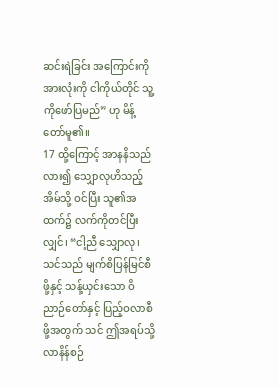ဆင်းရဲခြင်း အကြောင်းကို အားလုံးကို ငါကိုယ်တိုင် သူ့ကိုဖော်ပြမည်” ဟု မိန့်တော်မူ၏။
17 ထို့ကြောင့် အာနနိသည် လား၍ သျှောလုဟိသည့်အိမ်သို့ ဝင်ပြီး သူ၏အထက်၌ လက်ကိုတင်ပြီးလျှင်၊ “ငါ့ညီ သျှောလု၊ သင်သည် မျက်စိပြန်မြင်စီဖို့နှင့် သန့်ယှင်းသော ဝိညာဉ်တော်နှင့် ပြည့်ဝလာစီဖို့အတွက် သင် ဤအရပ်သို့ လာနိန်စဉ်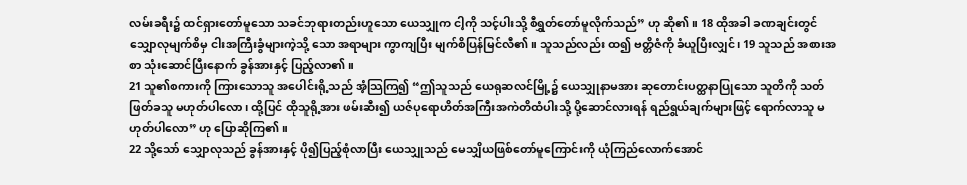လမ်းခရီး၌ ထင်ရှားတော်မူသော သခင်ဘုရားတည်းဟူသော ယေသျှုက ငါ့ကို သင့်ပါးသို့ စီရွှတ်တော်မူလိုက်သည်” ဟု ဆို၏။ 18 ထိုအခါ ခဏချင်းတွင် သျှောလုမျက်စိမှ ငါးအကြီးခွံများကဲ့သို့ သော အရာများ ကွာကျပြီး မျက်စိပြန်မြင်လီ၏။ သူသည်လည်း ထ၍ ဗတ္တိဇံကို ခံယူပြီးလျှင်၊ 19 သူသည် အစားအစာ သုံးဆောင်ပြီးနောက် ခွန်အားနှင့် ပြည့်လာ၏။
21 သူ၏စကားကို ကြားသောသူ အပေါင်းရို့သည် အံ့သြကြ၍ “ဤသူသည် ယေရုဆလင်မြို့၌ ယေသျှုနာမအား ဆုတောင်းပတ္ထနာပြုသော သူတိကို သတ်ဖြတ်ခသူ မဟုတ်ပါလော၊ ထို့ပြင် ထိုသူရို့အား ဖမ်းဆီး၍ ယဇ်ပုရောဟိတ်အကြီးအကဲတိထံပါးသို့ ပို့ဆောင်လားရန် ရည်ရွယ်ချက်များဖြင့် ရောက်လာသူ မဟုတ်ပါလော” ဟု ပြောဆိုကြ၏။
22 သို့သော် သျှောလုသည် ခွန်အားနှင့် ပို၍ပြည့်စုံလာပြီး ယေသျှုသည် မေသျှိယဖြစ်တော်မူကြောင်းကို ယုံကြည်လောက်အောင်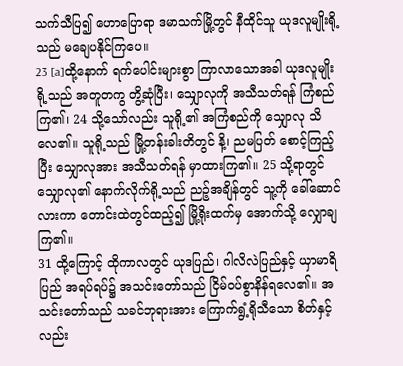သက်သီပြ၍ ဟောပြောရာ ဒမာသက်မြို့တွင် နီထိုင်သူ ယုဒလူမျိုးရို့သည် မချေပနိုင်ကြပေ။
23 [a]ထို့နောက် ရက်ပေါင်းများစွာ ကြာလာသောအခါ ယုဒလူမျိုးရို့သည် အတူတကွ တွိ့ဆုံပြီး၊ သျှောလုကို အသီသတ်ရန် ကြံစည်ကြ၏၊ 24 သို့သော်လည်း သူရို့၏ အကြံစည်ကို သျှောလု သိလေ၏။ သူရို့သည် မြို့တန်းခါးတိတွင် နိ့၊ ညမပြတ် စောင့်ကြည့်ပြီး သျှောလုအား အသီသတ်ရန် မှာထားကြ၏။ 25 သို့ရာတွင် သျှောလု၏ နောက်လိုက်ရို့သည် ညဉ့်အချိန်တွင် သူ့ကို ခေါ်ဆောင်လားကာ တောင်းထဲတွင်ထည့်၍ မြို့ရိုးထက်မှ အောက်သို့ လျှောချကြ၏။
31 ထို့ကြောင့် ထိုကာလတွင် ယုဒပြည်၊ ဂါလိလဲပြည်နှင့် ယှာမာရိပြည် အရပ်ရပ်၌ အသင်းတော်သည် ငြိမ်ဝပ်စွာနိန်ရလေ၏။ အသင်းတော်သည် သခင်ဘုရားအား ကြောက်ရွံ့ရိုသီသော စိတ်နှင့် လည်း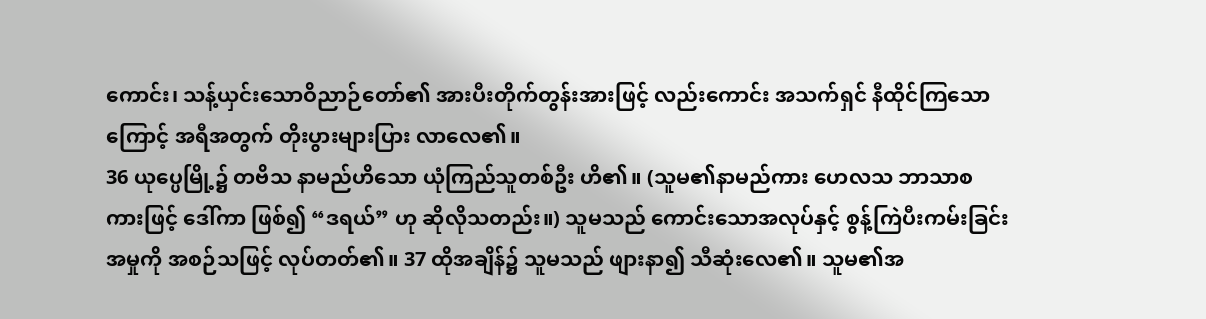ကောင်း၊ သန့်ယှင်းသောဝိညာဉ်တော်၏ အားပီးတိုက်တွန်းအားဖြင့် လည်းကောင်း အသက်ရှင် နီထိုင်ကြသောကြောင့် အရီအတွက် တိုးပွားများပြား လာလေ၏။
36 ယုပ္ပေမြို့၌ တဗိသ နာမည်ဟိသော ယုံကြည်သူတစ်ဦး ဟိ၏။ (သူမ၏နာမည်ကား ဟေလသ ဘာသာစကားဖြင့် ဒေါ်ကာ ဖြစ်၍ “ဒရယ်” ဟု ဆိုလိုသတည်း။) သူမသည် ကောင်းသောအလုပ်နှင့် စွန့်ကြဲပီးကမ်းခြင်းအမှုကို အစဉ်သဖြင့် လုပ်တတ်၏။ 37 ထိုအချိန်၌ သူမသည် ဖျားနာ၍ သီဆုံးလေ၏။ သူမ၏အ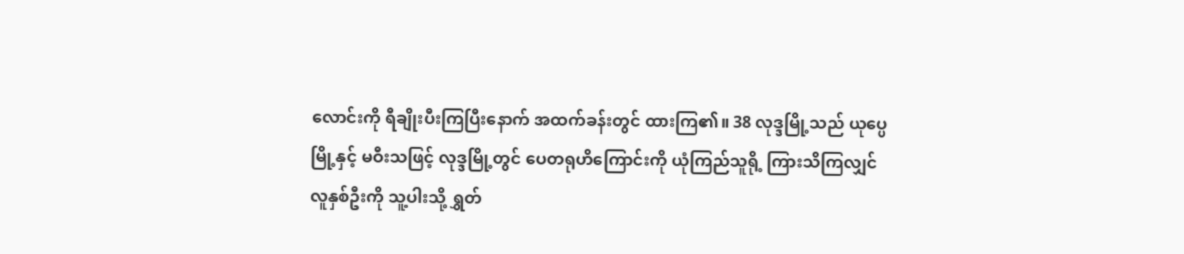လောင်းကို ရီချိုးပီးကြပြီးနောက် အထက်ခန်းတွင် ထားကြ၏။ 38 လုဒ္ဒမြို့သည် ယုပ္ပေမြို့နှင့် မဝီးသဖြင့် လုဒ္ဒမြို့တွင် ပေတရုဟိကြောင်းကို ယုံကြည်သူရို့ ကြားသိကြလျှင် လူနှစ်ဦးကို သူ့ပါးသို့ ရွှတ်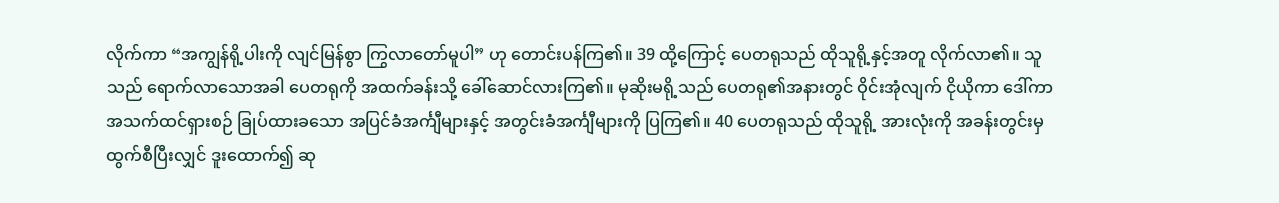လိုက်ကာ “အကျွန်ရို့ပါးကို လျင်မြန်စွာ ကြွလာတော်မူပါ” ဟု တောင်းပန်ကြ၏။ 39 ထို့ကြောင့် ပေတရုသည် ထိုသူရို့နှင့်အတူ လိုက်လာ၏။ သူသည် ရောက်လာသောအခါ ပေတရုကို အထက်ခန်းသို့ ခေါ်ဆောင်လားကြ၏။ မုဆိုးမရို့သည် ပေတရု၏အနားတွင် ဝိုင်းအုံလျက် ငိုယိုကာ ဒေါ်ကာ အသက်ထင်ရှားစဉ် ခြုပ်ထားခသော အပြင်ခံအင်္ကျီများနှင့် အတွင်းခံအင်္ကျီများကို ပြကြ၏။ 40 ပေတရုသည် ထိုသူရို့ အားလုံးကို အခန်းတွင်းမှ ထွက်စီပြီးလျှင် ဒူးထောက်၍ ဆု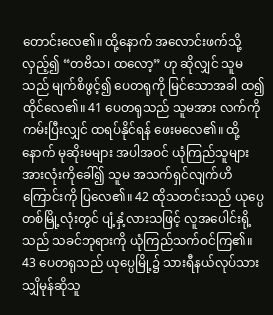တောင်းလေ၏။ ထို့နောက် အလောင်းဖက်သို့လှည့်၍ “တဗိသ၊ ထလော့” ဟု ဆိုလျှင် သူမသည် မျက်စိဖွင့်၍ ပေတရုကို မြင်သောအခါ ထ၍ ထိုင်လေ၏။ 41 ပေတရုသည် သူမအား လက်ကိုကမ်းပြီးလျှင် ထရပ်နိုင်ရန် ဖေးမလေ၏။ ထို့နောက် မုဆိုးမများ အပါအဝင် ယုံကြည်သူများ အားလုံးကိုခေါ်၍ သူမ အသက်ရှင်လျက်ဟိကြောင်းကို ပြလေ၏။ 42 ထိုသတင်းသည် ယုပ္ပေတစ်မြို့လုံးတွင် ပျံ့နှံ့လားသဖြင့် လူအပေါင်းရို့သည် သခင်ဘုရားကို ယုံကြည်သက်ဝင်ကြ၏။ 43 ပေတရုသည် ယုပ္ပေမြို့၌ သားရီနယ်လုပ်သား သျှိမုန်ဆိုသူ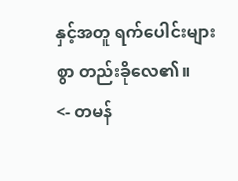နှင့်အတူ ရက်ပေါင်းများစွာ တည်းခိုလေ၏။
<- တမန်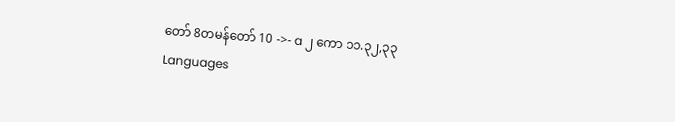တော် 8တမန်တော် 10 ->- a ၂ ကော ၁၁.၃၂,၃၃
Languages